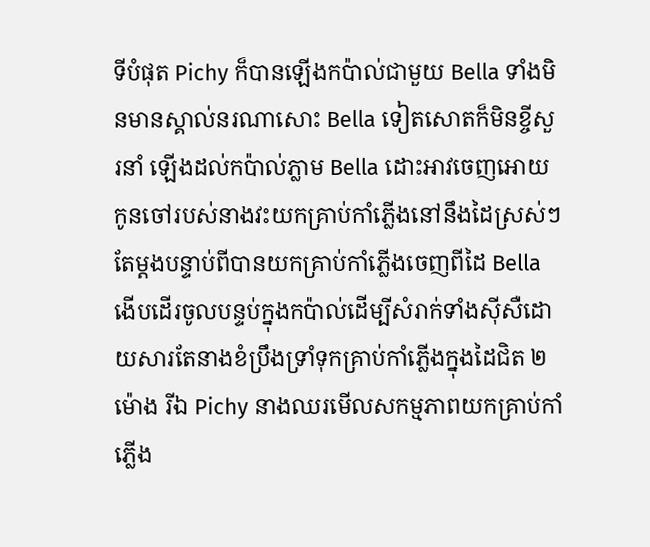ទីបំផុត Pichy ក៏បានឡើងកប៉ាល់ជាមួយ Bella ទាំងមិនមានស្គាល់នរណាសោះ Bella ទៀតសោតក៏មិនខ្ចីសួរនាំ ឡើងដល់កប៉ាល់ភ្លាម Bella ដោះអាវចេញអោយកូនចៅរបស់នាងវះយកគ្រាប់កាំភ្លើងនៅនឹងដៃស្រស់ៗតែម្តងបន្ទាប់ពីបានយកគ្រាប់កាំភ្លើងចេញពីដៃ Bella ងើបដើរចូលបន្ទប់ក្នុងកប៉ាល់ដើម្បីសំរាក់ទាំងសុីសឺដោយសារតែនាងខំប្រឹងទ្រាំទុកគ្រាប់កាំភ្លើងក្នុងដៃជិត ២ម៉ោង រីឯ Pichy នាងឈរមើលសកម្មភាពយកគ្រាប់កាំភ្លើង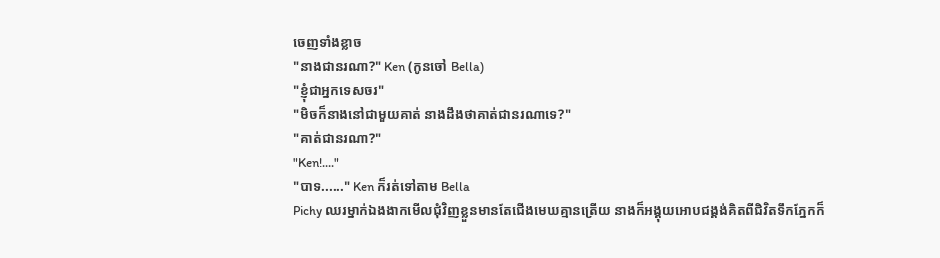ចេញទាំងខ្លាច
"នាងជានរណា?" Ken (កូនចៅ Bella)
"ខ្ញុំជាអ្នកទេសចរ"
"មិចក៏នាងនៅជាមួយគាត់ នាងដឹងថាគាត់ជានរណាទេ?"
"គាត់ជានរណា?"
"Ken!...."
"បាទ......" Ken ក៏រត់ទៅតាម Bella
Pichy ឈរម្នាក់ឯងងាកមើលជុំវិញខ្លួនមានតែជើងមេឃគ្មានត្រើយ នាងក៏អង្គុយអោបជង្គង់គិតពីជិវិតទឹកភ្នែកក៏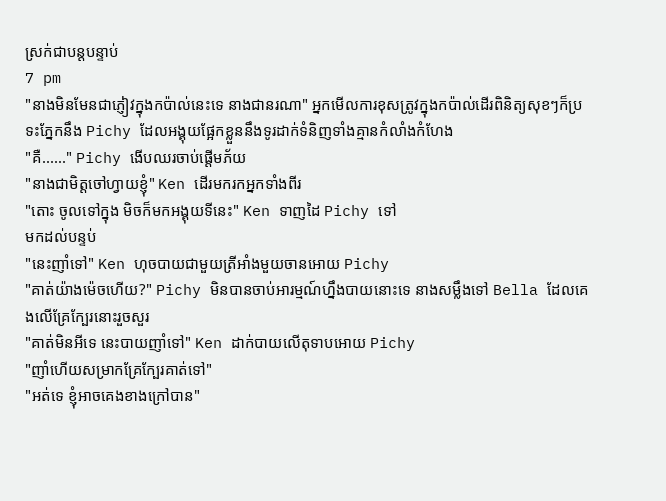ស្រក់ជាបន្តបន្ទាប់
7 pm
"នាងមិនមែនជាភ្ញៀវក្នុងកប៉ាល់នេះទេ នាងជានរណា" អ្នកមើលការខុសត្រូវក្នុងកប៉ាល់ដើរពិនិត្យសុខៗក៏ប្រទះភ្នែកនឹង Pichy ដែលអង្គុយផ្អែកខ្លួននឹងទូរដាក់ទំនិញទាំងគ្មានកំលាំងកំហែង
"គឺ......" Pichy ងើបឈរចាប់ផ្តើមភ័យ
"នាងជាមិត្តចៅហ្វាយខ្ញុំ" Ken ដើរមករកអ្នកទាំងពីរ
"តោះ ចូលទៅក្នុង មិចក៏មកអង្គុយទីនេះ" Ken ទាញដៃ Pichy ទៅ
មកដល់បន្ទប់
"នេះញាំទៅ" Ken ហុចបាយជាមួយត្រីអាំងមួយចានអោយ Pichy
"គាត់យ៉ាងម៉េចហើយ?" Pichy មិនបានចាប់អារម្មណ៍ហ្នឹងបាយនោះទេ នាងសម្លឹងទៅ Bella ដែលគេងលើគ្រែក្បែរនោះរួចសួរ
"គាត់មិនអីទេ នេះបាយញាំទៅ" Ken ដាក់បាយលើតុទាបអោយ Pichy
"ញាំហើយសម្រាកគ្រែក្បែរគាត់ទៅ"
"អត់ទេ ខ្ញុំអាចគេងខាងក្រៅបាន"